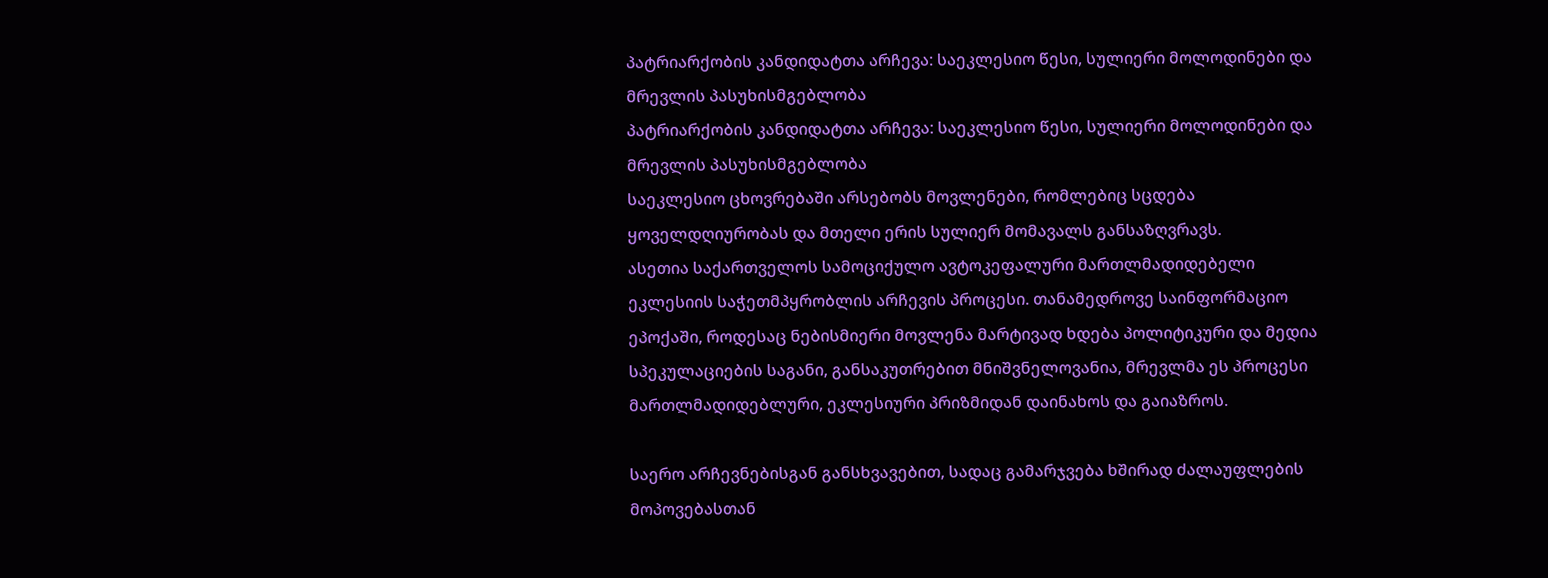პატრიარქობის კანდიდატთა არჩევა: საეკლესიო წესი, სულიერი მოლოდინები და მრევლის პასუხისმგებლობა
პატრიარქობის კანდიდატთა არჩევა: საეკლესიო წესი, სულიერი მოლოდინები და მრევლის პასუხისმგებლობა
საეკლესიო ცხოვრებაში არსებობს მოვლენები, რომლებიც სცდება ყოველდღიურობას და მთელი ერის სულიერ მომავალს განსაზღვრავს.
ასეთია საქართველოს სამოციქულო ავტოკეფალური მართლმადიდებელი ეკლესიის საჭეთმპყრობლის არჩევის პროცესი. თანამედროვე საინფორმაციო ეპოქაში, როდესაც ნებისმიერი მოვლენა მარტივად ხდება პოლიტიკური და მედია სპეკულაციების საგანი, განსაკუთრებით მნიშვნელოვანია, მრევლმა ეს პროცესი მართლმადიდებლური, ეკლესიური პრიზმიდან დაინახოს და გაიაზროს.

საერო არჩევნებისგან განსხვავებით, სადაც გამარჯვება ხშირად ძალაუფლების მოპოვებასთან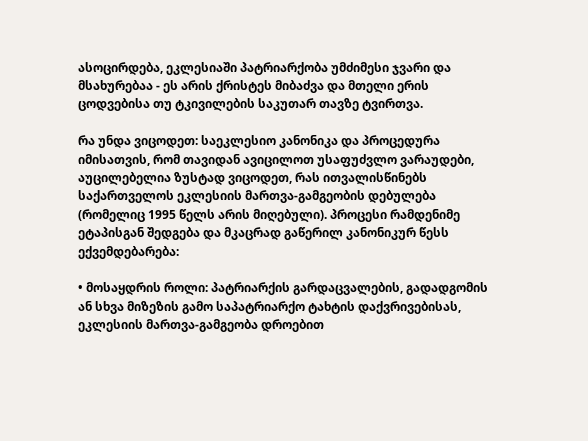ასოცირდება, ეკლესიაში პატრიარქობა უმძიმესი ჯვარი და მსახურებაა - ეს არის ქრისტეს მიბაძვა და მთელი ერის ცოდვებისა თუ ტკივილების საკუთარ თავზე ტვირთვა.

რა უნდა ვიცოდეთ: საეკლესიო კანონიკა და პროცედურა
იმისათვის, რომ თავიდან ავიცილოთ უსაფუძვლო ვარაუდები, აუცილებელია ზუსტად ვიცოდეთ, რას ითვალისწინებს საქართველოს ეკლესიის მართვა-გამგეობის დებულება (რომელიც 1995 წელს არის მიღებული). პროცესი რამდენიმე ეტაპისგან შედგება და მკაცრად გაწერილ კანონიკურ წესს ექვემდებარება:

• მოსაყდრის როლი: პატრიარქის გარდაცვალების, გადადგომის ან სხვა მიზეზის გამო საპატრიარქო ტახტის დაქვრივებისას, ეკლესიის მართვა-გამგეობა დროებით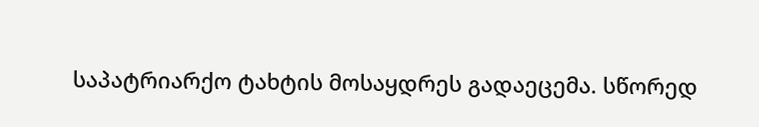საპატრიარქო ტახტის მოსაყდრეს გადაეცემა. სწორედ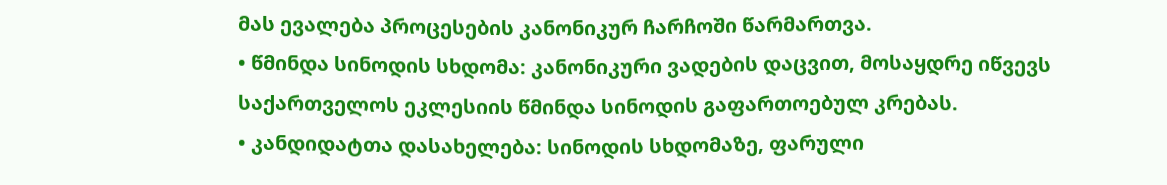მას ევალება პროცესების კანონიკურ ჩარჩოში წარმართვა.
• წმინდა სინოდის სხდომა: კანონიკური ვადების დაცვით, მოსაყდრე იწვევს საქართველოს ეკლესიის წმინდა სინოდის გაფართოებულ კრებას.
• კანდიდატთა დასახელება: სინოდის სხდომაზე, ფარული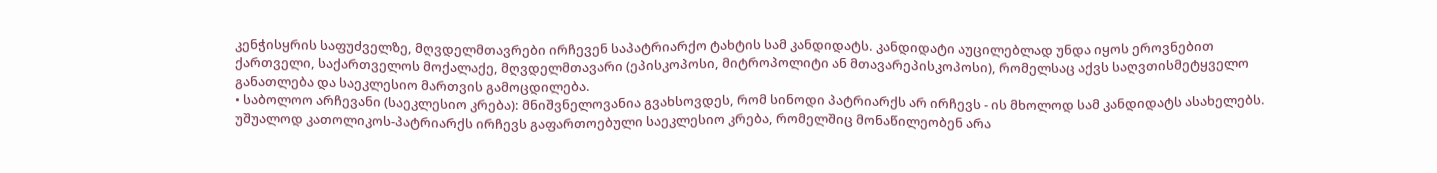კენჭისყრის საფუძველზე, მღვდელმთავრები ირჩევენ საპატრიარქო ტახტის სამ კანდიდატს. კანდიდატი აუცილებლად უნდა იყოს ეროვნებით ქართველი, საქართველოს მოქალაქე, მღვდელმთავარი (ეპისკოპოსი, მიტროპოლიტი ან მთავარეპისკოპოსი), რომელსაც აქვს საღვთისმეტყველო განათლება და საეკლესიო მართვის გამოცდილება.
• საბოლოო არჩევანი (საეკლესიო კრება): მნიშვნელოვანია გვახსოვდეს, რომ სინოდი პატრიარქს არ ირჩევს - ის მხოლოდ სამ კანდიდატს ასახელებს. უშუალოდ კათოლიკოს-პატრიარქს ირჩევს გაფართოებული საეკლესიო კრება, რომელშიც მონაწილეობენ არა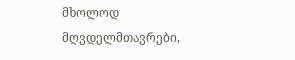მხოლოდ მღვდელმთავრები,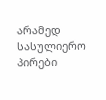არამედ სასულიერო პირები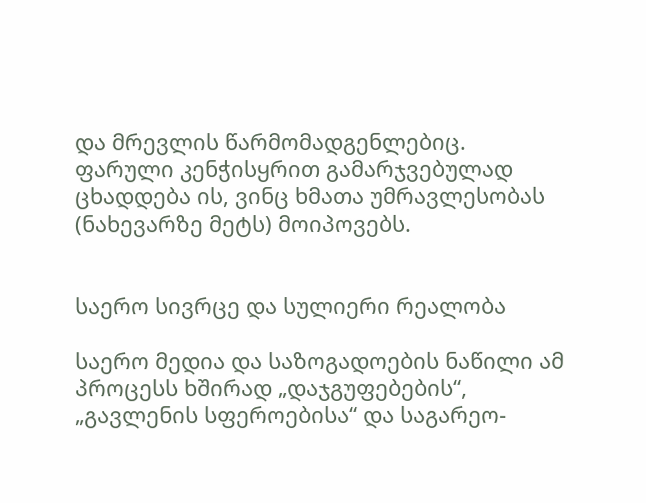და მრევლის წარმომადგენლებიც. ფარული კენჭისყრით გამარჯვებულად ცხადდება ის, ვინც ხმათა უმრავლესობას (ნახევარზე მეტს) მოიპოვებს.


საერო სივრცე და სულიერი რეალობა

საერო მედია და საზოგადოების ნაწილი ამ პროცესს ხშირად „დაჯგუფებების“, „გავლენის სფეროებისა“ და საგარეო-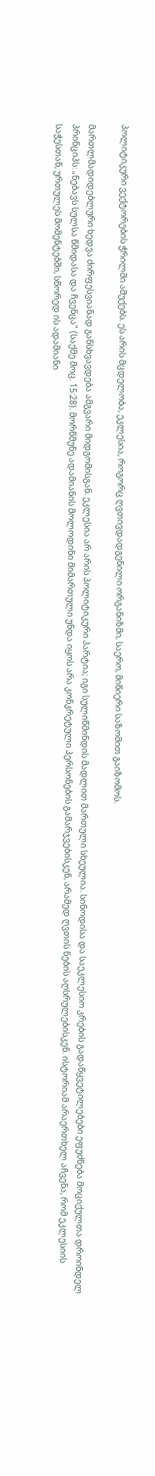პოლიტიკური ვექტორების ჭრილში აშუქებს. ეს არის მცდელობა, ეკლესია, როგორც ღვთივდადგენილი ორგანიზმი, საერო, მიწიერი საზომით გაიზომოს.

მართლმადიდებლური ხედვა ძირფესვიანად განსხვავდება ამგვარი მიდგომისგან. ეკლესია არ არის პოლიტიკური პარტია; იგი სულიწმინდის მადლით მართული სხეულია. სინოდისა და საეკლესიო კრების გადაწყვეტილებები ეფუძნება მოციქულთა დროინდელ პრინციპს: „ნებავს სულსა წმიდასა და ჩვენცა" (საქმე მოც. 15:28). მორწმუნე ადამიანის მოლოდინი მიმართული უნდა იყოს არა კონკრეტული პერსონების გამარჯვებისკენ, არამედ ღვთის ნების აღსრულებისკენ. ისტორიამ არაერთხელ აჩვენა, რომ ეკლესიის საჭესთან, ურთულეს მომენტებში, სწორედ ის ადამიანი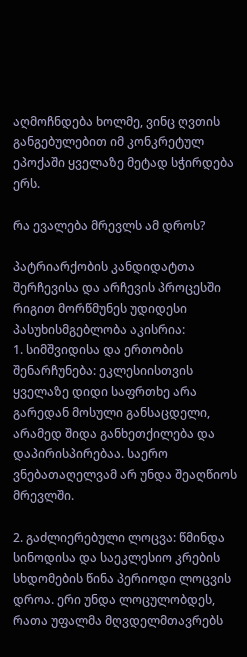აღმოჩნდება ხოლმე, ვინც ღვთის განგებულებით იმ კონკრეტულ ეპოქაში ყველაზე მეტად სჭირდება ერს.

რა ევალება მრევლს ამ დროს?

პატრიარქობის კანდიდატთა შერჩევისა და არჩევის პროცესში რიგით მორწმუნეს უდიდესი პასუხისმგებლობა აკისრია:
1. სიმშვიდისა და ერთობის შენარჩუნება: ეკლესიისთვის ყველაზე დიდი საფრთხე არა გარედან მოსული განსაცდელი, არამედ შიდა განხეთქილება და დაპირისპირებაა. საერო ვნებათაღელვამ არ უნდა შეაღწიოს მრევლში.

2. გაძლიერებული ლოცვა: წმინდა სინოდისა და საეკლესიო კრების სხდომების წინა პერიოდი ლოცვის დროა. ერი უნდა ლოცულობდეს, რათა უფალმა მღვდელმთავრებს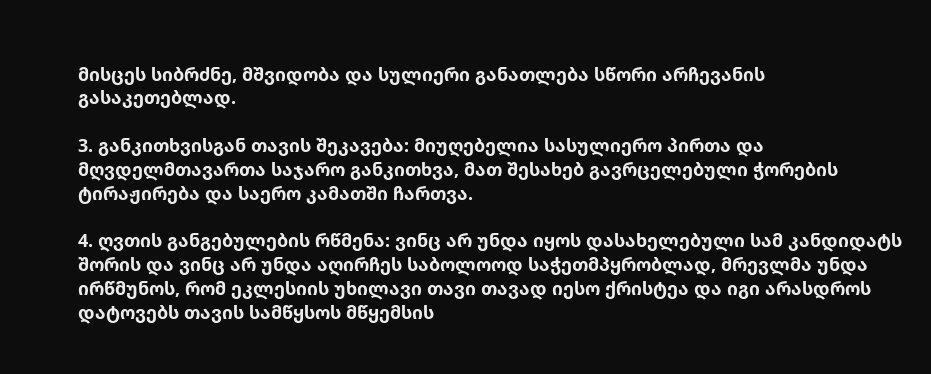მისცეს სიბრძნე, მშვიდობა და სულიერი განათლება სწორი არჩევანის გასაკეთებლად.

3. განკითხვისგან თავის შეკავება: მიუღებელია სასულიერო პირთა და მღვდელმთავართა საჯარო განკითხვა, მათ შესახებ გავრცელებული ჭორების ტირაჟირება და საერო კამათში ჩართვა.

4. ღვთის განგებულების რწმენა: ვინც არ უნდა იყოს დასახელებული სამ კანდიდატს შორის და ვინც არ უნდა აღირჩეს საბოლოოდ საჭეთმპყრობლად, მრევლმა უნდა ირწმუნოს, რომ ეკლესიის უხილავი თავი თავად იესო ქრისტეა და იგი არასდროს დატოვებს თავის სამწყსოს მწყემსის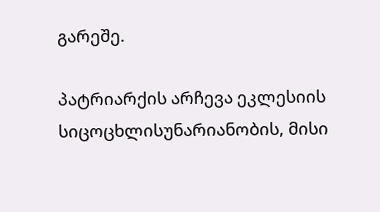გარეშე.

პატრიარქის არჩევა ეკლესიის სიცოცხლისუნარიანობის, მისი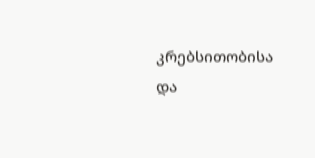კრებსითობისა და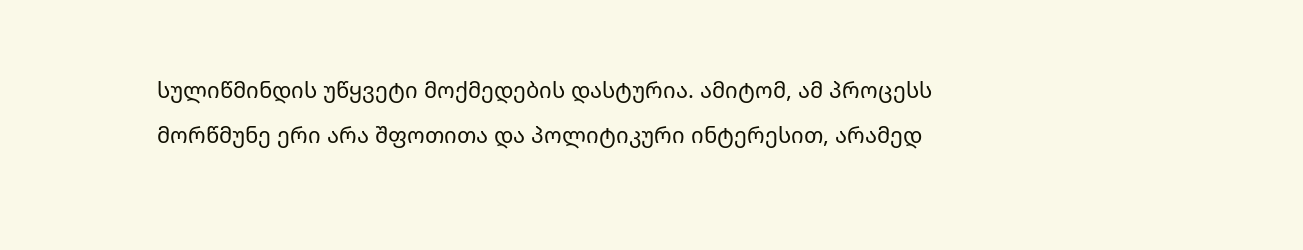სულიწმინდის უწყვეტი მოქმედების დასტურია. ამიტომ, ამ პროცესს მორწმუნე ერი არა შფოთითა და პოლიტიკური ინტერესით, არამედ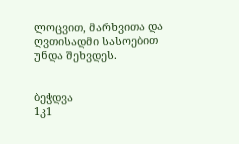ლოცვით, მარხვითა და ღვთისადმი სასოებით უნდა შეხვდეს.


ბეჭდვა
1კ1